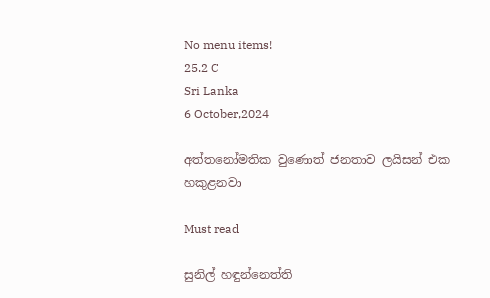No menu items!
25.2 C
Sri Lanka
6 October,2024

අත්තනෝමතික වුණොත් ජනතාව ලයිසන් එක හකුළනවා

Must read

සුනිල් හඳුන්නෙත්ති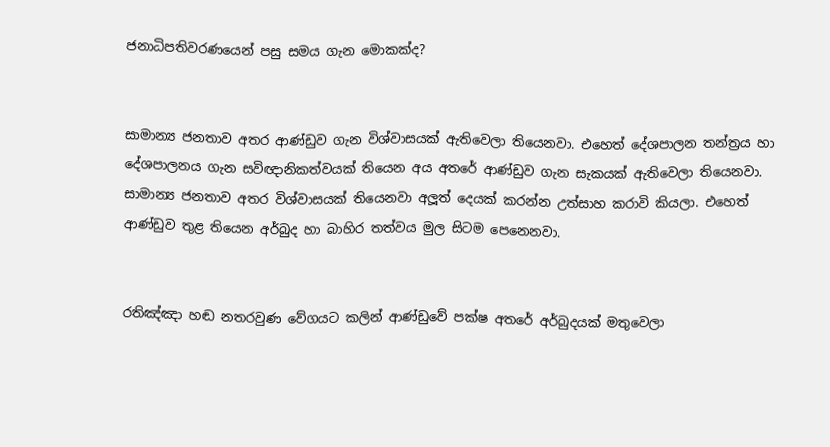ජනාධිපතිවරණයෙන් පසු සමය ගැන මොකක්ද?


සාමාන්‍ය ජනතාව අතර ආණ්ඩුව ගැන විශ්වාසයක් ඇතිවෙලා තියෙනවා. එහෙත් දේශපාලන තන්ත්‍රය හා දේශපාලනය ගැන සවිඥානිකත්වයක් තියෙන අය අතරේ ආණ්ඩුව ගැන සැකයක් ඇතිවෙලා තියෙනවා. සාමාන්‍ය ජනතාව අතර විශ්වාසයක් තියෙනවා අලූත් දෙයක් කරන්න උත්සාහ කරාවි කියලා. එහෙත් ආණ්ඩුව තුළ තියෙන අර්බුද හා බාහිර තත්වය මුල සිටම පෙනෙනවා.


රතිඤ්ඤා හඬ නතරවුණ වේගයට කලින් ආණ්ඩුවේ පක්ෂ අතරේ අර්බුදයක් මතුවෙලා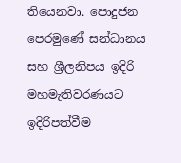තියෙනවා. පොදුජන පෙරමුණේ සන්ධානය සහ ශ්‍රීලනිපය ඉදිරි මහමැතිවරණයට ඉදිරිපත්වීම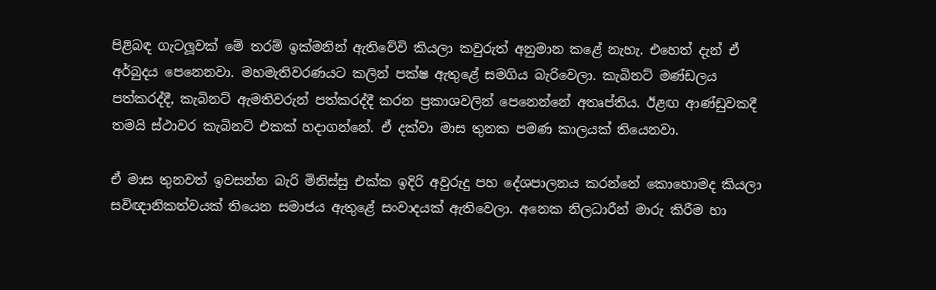පිළිබඳ ගැටලූවක් මේ තරම් ඉක්මනින් ඇතිවේවි කියලා කවුරුත් අනුමාන කළේ නැහැ. එහෙත් දැන් ඒ අර්බුදය පෙනෙනවා. මහමැතිවරණයට කලින් පක්ෂ ඇතුළේ සමගිය බැරිවෙලා. කැබිනට් මණ්ඩලය පත්කරද්දී, කැබිනට් ඇමතිවරුන් පත්කරද්දී කරන ප්‍රකාශවලින් පෙනෙන්නේ අතෘප්තිය. ඊළඟ ආණ්ඩුවකදී තමයි ස්ථාවර කැබිනට් එකක් හදාගන්නේ. ඒ දක්වා මාස තුනක පමණ කාලයක් තියෙනවා.

ඒ මාස තුනවත් ඉවසන්න බැරි මිනිස්සු එක්ක ඉදිරි අවුරුදු පහ දේශපාලනය කරන්නේ කොහොමද කියලා සවිඥානිකත්වයක් තියෙන සමාජය ඇතුළේ සංවාදයක් ඇතිවෙලා. අනෙක නිලධාරීන් මාරු කිරීම හා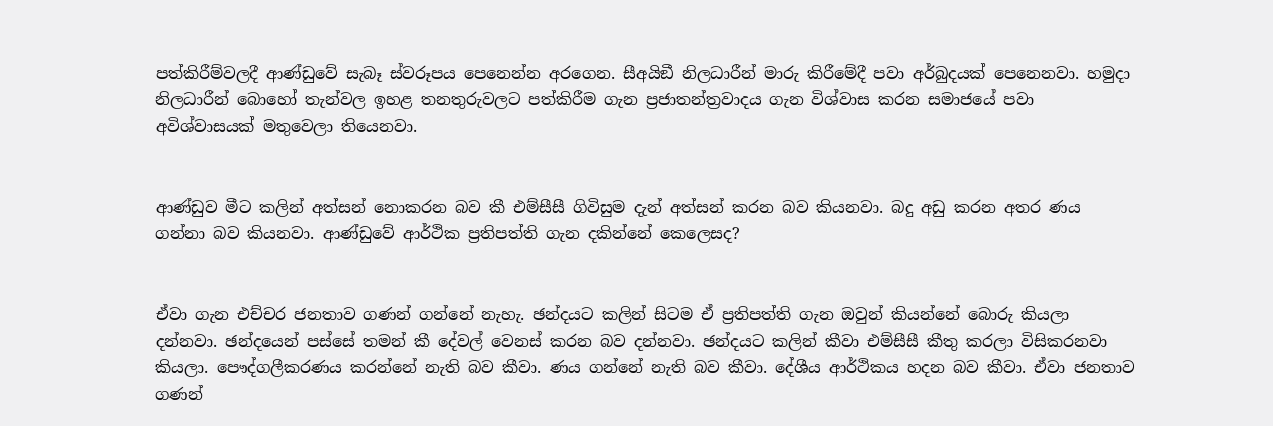පත්කිරීම්වලදී ආණ්ඩුවේ සැබෑ ස්වරූපය පෙනෙන්න අරගෙන. සීඅයිඞී නිලධාරීන් මාරු කිරීමේදී පවා අර්බුදයක් පෙනෙනවා. හමුදා නිලධාරීන් බොහෝ තැන්වල ඉහළ තනතුරුවලට පත්කිරීම ගැන ප්‍රජාතන්ත්‍රවාදය ගැන විශ්වාස කරන සමාජයේ පවා අවිශ්වාසයක් මතුවෙලා තියෙනවා.


ආණ්ඩුව මීට කලින් අත්සන් නොකරන බව කී එම්සීසී ගිවිසුම දැන් අත්සන් කරන බව කියනවා. බදු අඩු කරන අතර ණය ගන්නා බව කියනවා. ආණ්ඩුවේ ආර්ථික ප්‍රතිපත්ති ගැන දකින්නේ කෙලෙසද?


ඒවා ගැන එච්චර ජනතාව ගණන් ගන්නේ නැහැ. ඡන්දයට කලින් සිටම ඒ ප්‍රතිපත්ති ගැන ඔවුන් කියන්නේ බොරු කියලා දන්නවා. ඡන්දයෙන් පස්සේ තමන් කී දේවල් වෙනස් කරන බව දන්නවා. ඡන්දයට කලින් කීවා එම්සීසී කීතු කරලා විසිකරනවා කියලා. පෞද්ගලීකරණය කරන්නේ නැති බව කීවා. ණය ගන්නේ නැති බව කීවා. දේශීය ආර්ථිකය හදන බව කීවා. ඒවා ජනතාව ගණන්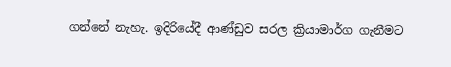ගන්නේ නැහැ. ඉදිරියේදී ආණ්ඩුව සරල ක්‍රියාමාර්ග ගැනීමට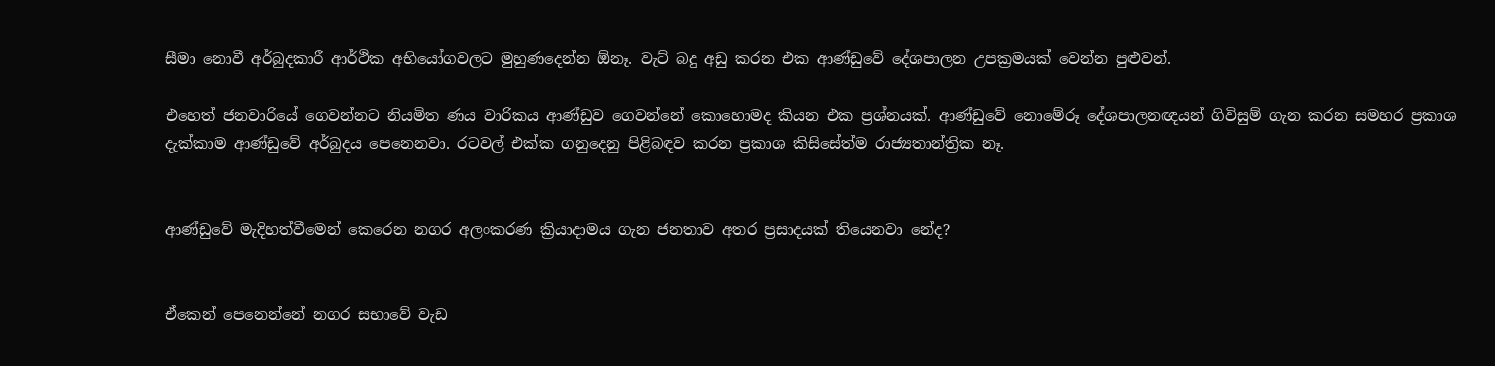සීමා නොවී අර්බුදකාරී ආර්ථික අභියෝගවලට මුහුණදෙන්න ඕනෑ. වැට් බදු අඩු කරන එක ආණ්ඩුවේ දේශපාලන උපක්‍රමයක් වෙන්න පුළුවන්.

එහෙත් ජනවාරියේ ගෙවන්නට නියමිත ණය වාරිකය ආණ්ඩුව ගෙවන්නේ කොහොමද කියන එක ප්‍රශ්නයක්. ආණ්ඩුවේ නොමේරූ දේශපාලනඥයන් ගිවිසුම් ගැන කරන සමහර ප්‍රකාශ දැක්කාම ආණ්ඩුවේ අර්බුදය පෙනෙනවා. රටවල් එක්ක ගනුදෙනු පිළිබඳව කරන ප්‍රකාශ කිසිසේත්ම රාජ්‍යතාන්ත්‍රික නෑ.


ආණ්ඩුවේ මැදිහත්වීමෙන් කෙරෙන නගර අලංකරණ ක්‍රියාදාමය ගැන ජනතාව අතර ප්‍රසාදයක් තියෙනවා නේද?


ඒකෙන් පෙනෙන්නේ නගර සභාවේ වැඩ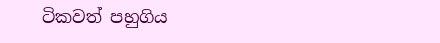ටිකවත් පහුගිය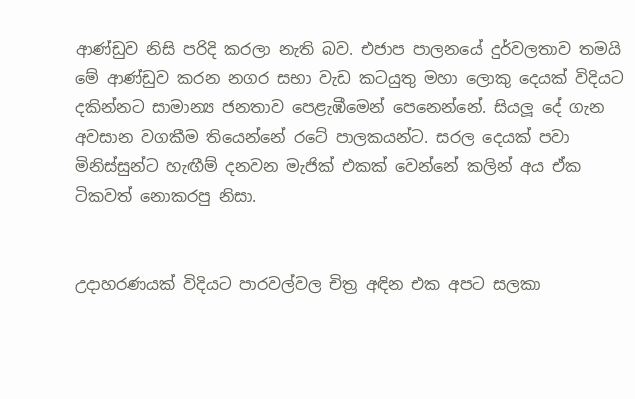ආණ්ඩුව නිසි පරිදි කරලා නැති බව. එජාප පාලනයේ දුර්වලතාව තමයි මේ ආණ්ඩුව කරන නගර සභා වැඩ කටයුතු මහා ලොකු දෙයක් විදියට දකින්නට සාමාන්‍ය ජනතාව පෙළැඹීමෙන් පෙනෙන්නේ. සියලූ දේ ගැන අවසාන වගකීම තියෙන්නේ රටේ පාලකයන්ට. සරල දෙයක් පවා මිනිස්සුන්ට හැඟීම් දනවන මැජික් එකක් වෙන්නේ කලින් අය ඒක ටිකවත් නොකරපු නිසා.


උදාහරණයක් විදියට පාරවල්වල චිත්‍ර අඳින එක අපට සලකා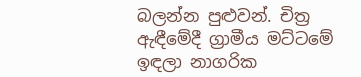බලන්න පුළුවන්. චිත්‍ර ඇඳීමේදී ග්‍රාමීය මට්ටමේ ඉඳලා නාගරික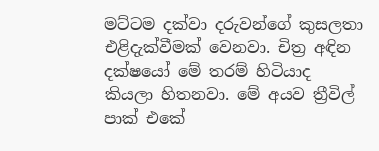මට්ටම දක්වා දරුවන්ගේ කුසලතා එළිදැක්වීමක් වෙනවා. චිත්‍ර අඳින දක්ෂයෝ මේ තරම් හිටියාද කියලා හිතනවා. මේ අයව ත්‍රීවිල් පාක් එකේ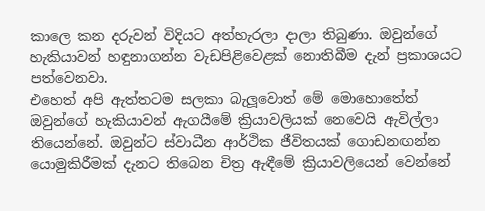කාලෙ කන දරුවන් විදියට අත්හැරලා දාලා තිබුණා. ඔවුන්ගේ හැකියාවන් හඳුනාගන්න වැඩපිළිවෙළක් නොතිබීම දැන් ප්‍රකාශයට පත්වෙනවා.
එහෙත් අපි ඇත්තටම සලකා බැලූවොත් මේ මොහොතේත් ඔවුන්ගේ හැකියාවන් ඇගයීමේ ක්‍රියාවලියක් නෙවෙයි ඇවිල්ලා තියෙන්නේ. ඔවුන්ට ස්වාධීන ආර්ථික ජීවිතයක් ගොඩනඟන්න යොමුකිරීමක් දැනට තිබෙන චිත්‍ර ඇඳීමේ ක්‍රියාවලියෙන් වෙන්නේ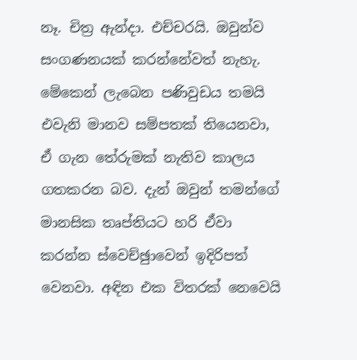නෑ. චිත්‍ර ඇන්දා. එච්චරයි. ඔවුන්ව සංගණනයක් කරන්නේවත් නැහැ. මේකෙන් ලැබෙන පණිවුඩය තමයි එවැනි මානව සම්පතක් තියෙනවා, ඒ ගැන තේරුමක් නැතිව කාලය ගතකරන බව. දැන් ඔවුන් තමන්ගේ මානසික තෘප්තියට හරි ඒවා කරන්න ස්වෙච්ඡුාවෙන් ඉදිරිපත් වෙනවා. අඳින එක විතරක් නෙවෙයි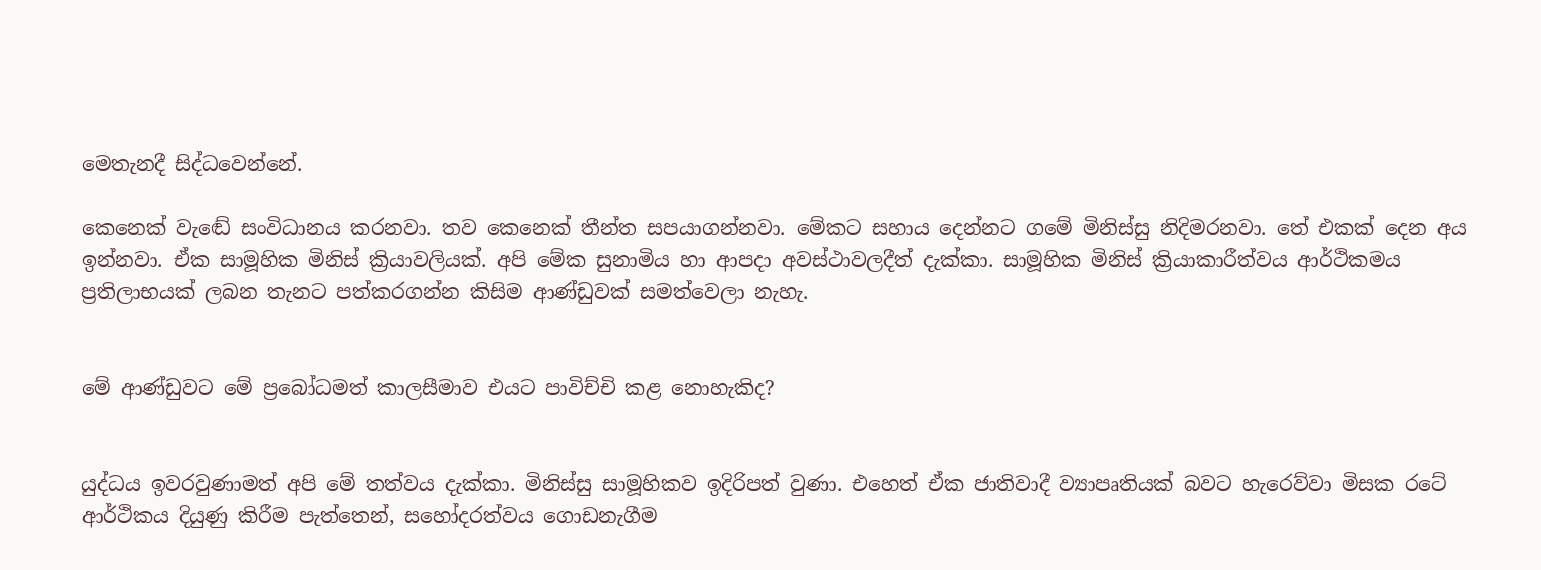මෙතැනදී සිද්ධවෙන්නේ.

කෙනෙක් වැඬේ සංවිධානය කරනවා. තව කෙනෙක් තීන්ත සපයාගන්නවා. මේකට සහාය දෙන්නට ගමේ මිනිස්සු නිදිමරනවා. තේ එකක් දෙන අය ඉන්නවා. ඒක සාමූහික මිනිස් ක්‍රියාවලියක්. අපි මේක සුනාමිය හා ආපදා අවස්ථාවලදීත් දැක්කා. සාමූහික මිනිස් ක්‍රියාකාරීත්වය ආර්ථිකමය ප්‍රතිලාභයක් ලබන තැනට පත්කරගන්න කිසිම ආණ්ඩුවක් සමත්වෙලා නැහැ.


මේ ආණ්ඩුවට මේ ප්‍රබෝධමත් කාලසීමාව එයට පාවිච්චි කළ නොහැකිද?


යුද්ධය ඉවරවුණාමත් අපි මේ තත්වය දැක්කා. මිනිස්සු සාමූහිකව ඉදිරිපත් වුණා. එහෙත් ඒක ජාතිවාදී ව්‍යාපෘතියක් බවට හැරෙව්වා මිසක රටේ ආර්ථිකය දියුණු කිරීම පැත්තෙන්, සහෝදරත්වය ගොඩනැගීම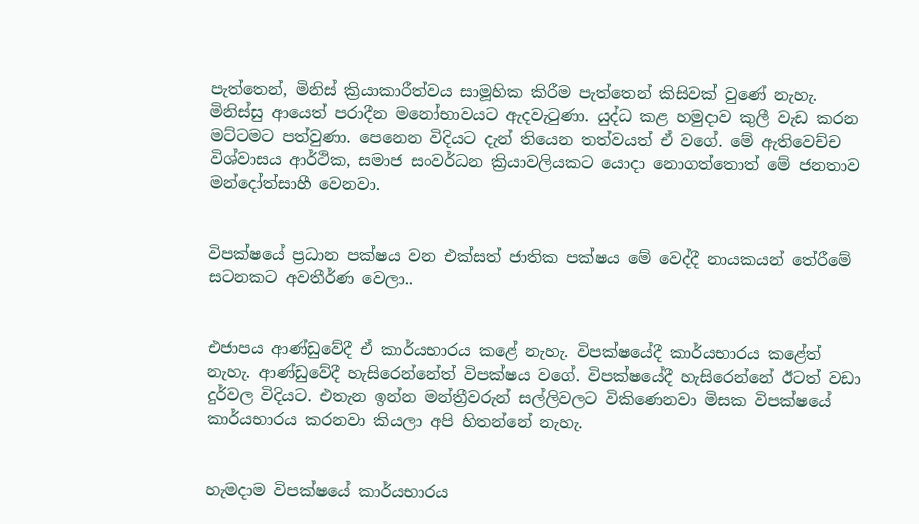පැත්තෙන්, මිනිස් ක්‍රියාකාරීත්වය සාමූහික කිරීම පැත්තෙන් කිසිවක් වුණේ නැහැ. මිනිස්සු ආයෙත් පරාදීන මනෝභාවයට ඇදවැටුණා. යුද්ධ කළ හමුදාව කුලී වැඩ කරන මට්ටමට පත්වුණා. පෙනෙන විදියට දැන් තියෙන තත්වයත් ඒ වගේ. මේ ඇතිවෙච්ච විශ්වාසය ආර්ථික, සමාජ සංවර්ධන ක්‍රියාවලියකට යොදා නොගත්තොත් මේ ජනතාව මන්දෝත්සාහී වෙනවා.


විපක්ෂයේ ප්‍රධාන පක්ෂය වන එක්සත් ජාතික පක්ෂය මේ වෙද්දී නායකයන් තේරීමේ සටනකට අවතීර්ණ වෙලා..


එජාපය ආණ්ඩුවේදී ඒ කාර්යභාරය කළේ නැහැ. විපක්ෂයේදී කාර්යභාරය කළේත් නැහැ. ආණ්ඩුවේදී හැසිරෙන්නේත් විපක්ෂය වගේ. විපක්ෂයේදී හැසිරෙන්නේ ඊටත් වඩා දුර්වල විදියට. එතැන ඉන්න මන්ත්‍රීවරුන් සල්ලිවලට විකිණෙනවා මිසක විපක්ෂයේ කාර්යභාරය කරනවා කියලා අපි හිතන්නේ නැහැ.


හැමදාම විපක්ෂයේ කාර්යභාරය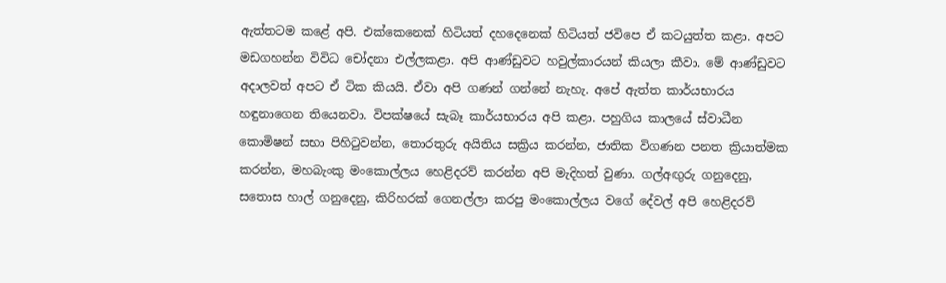ඇත්තටම කළේ අපි. එක්කෙනෙක් හිටියත් දහදෙනෙක් හිටියත් ජවිපෙ ඒ කටයුත්ත කළා. අපට මඩගහන්න විවිධ චෝදනා එල්ලකළා. අපි ආණ්ඩුවට හවුල්කාරයන් කියලා කීවා. මේ ආණ්ඩුවට අදාලවත් අපට ඒ ටික කියයි. ඒවා අපි ගණන් ගන්නේ නැහැ. අපේ ඇත්ත කාර්යභාරය හඳුනාගෙන තියෙනවා. විපක්ෂයේ සැබෑ කාර්යභාරය අපි කළා. පහුගිය කාලයේ ස්වාධීන කොමිෂන් සභා පිහිටුවන්න, තොරතුරු අයිතිය සක්‍රිය කරන්න, ජාතික විගණන පනත ක්‍රියාත්මක කරන්න, මහබැංකු මංකොල්ලය හෙළිදරව් කරන්න අපි මැදිහත් වුණා. ගල්අඟුරු ගනුදෙනු, සතොස හාල් ගනුදෙනු, කිරිහරක් ගෙනල්ලා කරපු මංකොල්ලය වගේ දේවල් අපි හෙළිදරව්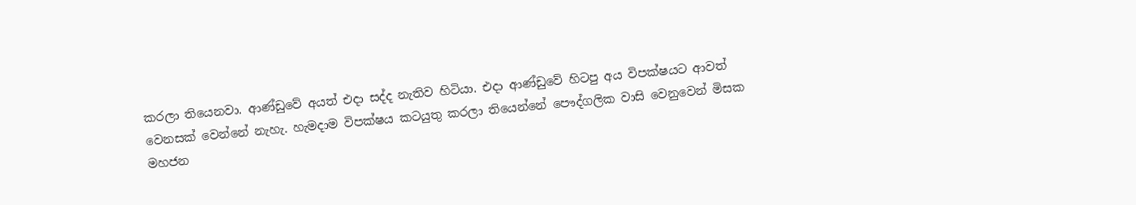කරලා තියෙනවා. ආණ්ඩුවේ අයත් එදා සද්ද නැතිව හිටියා. එදා ආණ්ඩුවේ හිටපු අය විපක්ෂයට ආවත් වෙනසක් වෙන්නේ නැහැ. හැමදාම විපක්ෂය කටයුතු කරලා තියෙන්නේ පෞද්ගලික වාසි වෙනුවෙන් මිසක මහජන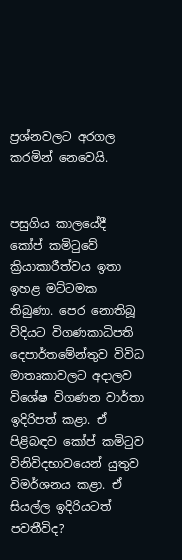ප්‍රශ්නවලට අරගල කරමින් නෙවෙයි.


පසුගිය කාලයේදී කෝප් කමිටුවේ ක්‍රියාකාරීත්වය ඉතා ඉහළ මට්ටමක තිබුණා. පෙර නොතිබූ විදියට විගණකාධිපති දෙපාර්තමේන්තුව විවිධ මාතෘකාවලට අදාලව විශේෂ විගණන වාර්තා ඉදිරිපත් කළා. ඒ පිළිබඳව කෝප් කමිටුව විනිවිදභාවයෙන් යුතුව විමර්ශනය කළා. ඒ සියල්ල ඉදිරියටත් පවතීවිද?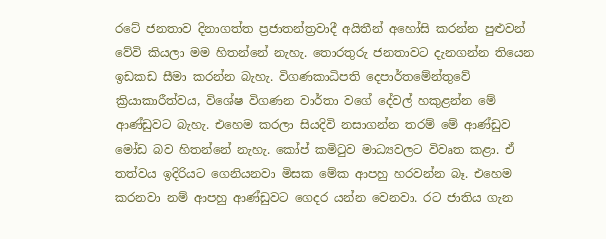රටේ ජනතාව දිනාගත්ත ප්‍රජාතන්ත්‍රවාදී අයිතීන් අහෝසි කරන්න පුළුවන් වේවි කියලා මම හිතන්නේ නැහැ. තොරතුරු ජනතාවට දැනගන්න තියෙන ඉඩකඩ සීමා කරන්න බැහැ. විගණකාධිපති දෙපාර්තමේන්තුවේ ක්‍රියාකාරීත්වය, විශේෂ විගණන වාර්තා වගේ දේවල් හකුළන්න මේ ආණ්ඩුවට බැහැ. එහෙම කරලා සියදිවි නසාගන්න තරම් මේ ආණ්ඩුව මෝඩ බව හිතන්නේ නැහැ. කෝප් කමිටුව මාධ්‍යවලට විවෘත කළා. ඒ තත්වය ඉදිරියට ගෙනියනවා මිසක මේක ආපහු හරවන්න බෑ. එහෙම කරනවා නම් ආපහු ආණ්ඩුවට ගෙදර යන්න වෙනවා. රට ජාතිය ගැන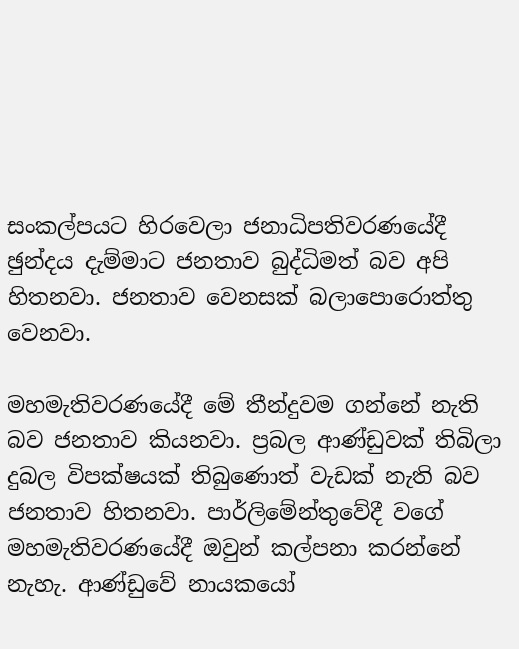සංකල්පයට හිරවෙලා ජනාධිපතිවරණයේදී ඡුන්දය දැම්මාට ජනතාව බුද්ධිමත් බව අපි හිතනවා. ජනතාව වෙනසක් බලාපොරොත්තු වෙනවා.

මහමැතිවරණයේදී මේ තීන්දුවම ගන්නේ නැති බව ජනතාව කියනවා. ප්‍රබල ආණ්ඩුවක් තිබිලා දුබල විපක්ෂයක් තිබුණොත් වැඩක් නැති බව ජනතාව හිතනවා. පාර්ලිමේන්තුවේදී වගේ මහමැතිවරණයේදී ඔවුන් කල්පනා කරන්නේ නැහැ. ආණ්ඩුවේ නායකයෝ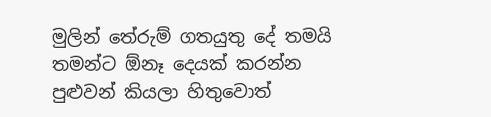මුලින් තේරුම් ගතයුතු දේ තමයි තමන්ට ඕනෑ දෙයක් කරන්න පුළුවන් කියලා හිතුවොත්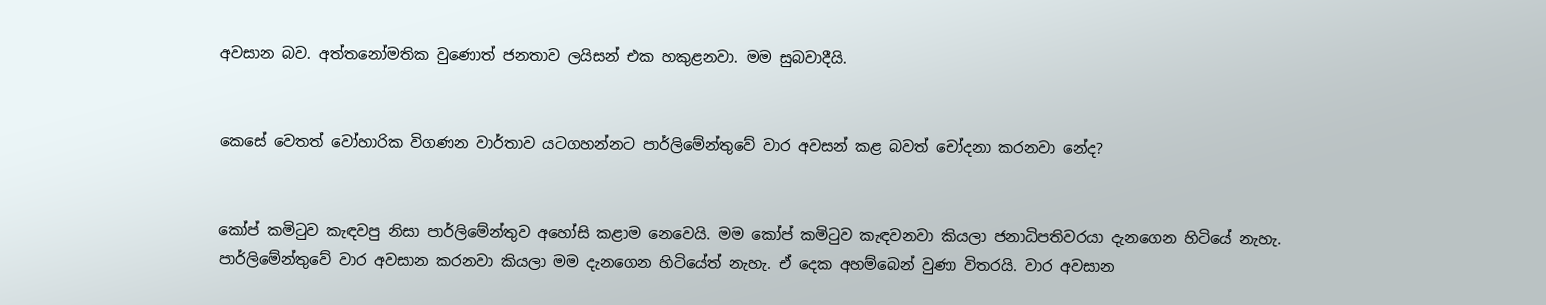අවසාන බව. අත්තනෝමතික වුණොත් ජනතාව ලයිසන් එක හකුළනවා. මම සුබවාදීයි.


කෙසේ වෙතත් වෝහාරික විගණන වාර්තාව යටගහන්නට පාර්ලිමේන්තුවේ වාර අවසන් කළ බවත් චෝදනා කරනවා නේද?


කෝප් කමිටුව කැඳවපු නිසා පාර්ලිමේන්තුව අහෝසි කළාම නෙවෙයි. මම කෝප් කමිටුව කැඳවනවා කියලා ජනාධිපතිවරයා දැනගෙන හිටියේ නැහැ. පාර්ලිමේන්තුවේ වාර අවසාන කරනවා කියලා මම දැනගෙන හිටියේත් නැහැ. ඒ දෙක අහම්බෙන් වුණා විතරයි. වාර අවසාන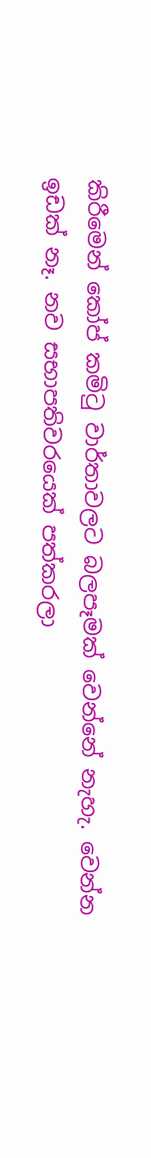කිරීමෙන් කෝප් කමිටු වාර්තාවලට බලපෑමක් වෙන්නේ නැහැ. වෙන්න ඉඩක් නෑ. නව සභාපතිවරයෙක් පත්කරලා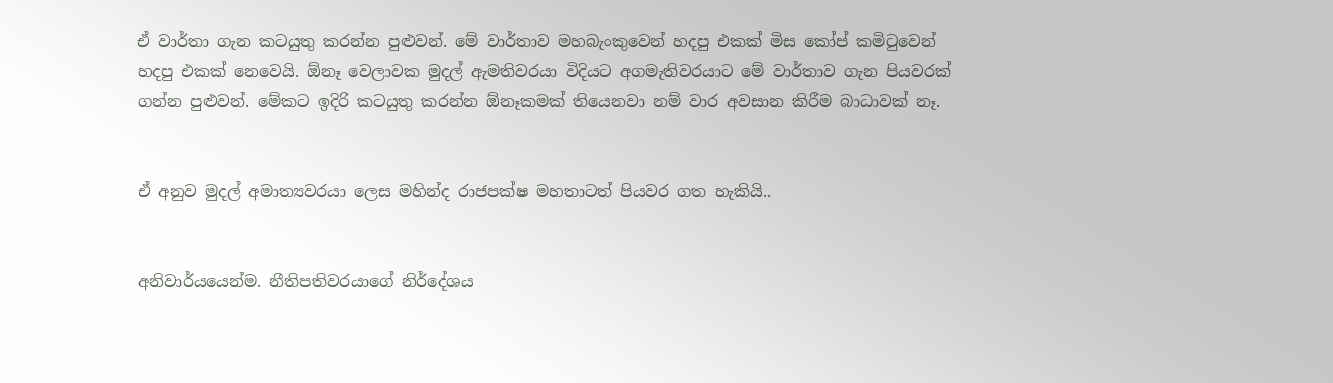ඒ වාර්තා ගැන කටයුතු කරන්න පුළුවන්. මේ වාර්තාව මහබැංකුවෙන් හදපු එකක් මිස කෝප් කමිටුවෙන් හදපු එකක් නෙවෙයි. ඕනෑ වෙලාවක මුදල් ඇමතිවරයා විදියට අගමැතිවරයාට මේ වාර්තාව ගැන පියවරක් ගන්න පුළුවන්. මේකට ඉදිරි කටයුතු කරන්න ඕනෑකමක් තියෙනවා නම් වාර අවසාන කිරීම බාධාවක් නෑ.


ඒ අනුව මුදල් අමාත්‍යවරයා ලෙස මහින්ද රාජපක්ෂ මහතාටත් පියවර ගත හැකියි..


අනිවාර්යයෙන්ම. නීතිපතිවරයාගේ නිර්දේශය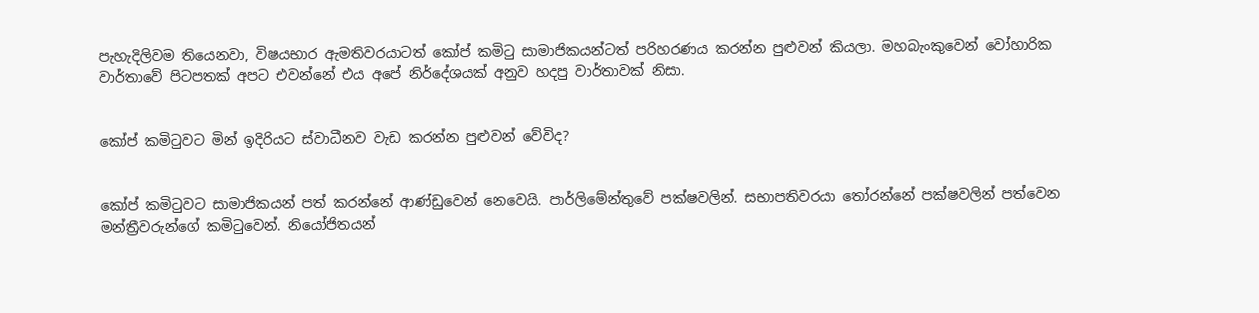පැහැදිලිවම තියෙනවා, විෂයභාර ඇමතිවරයාටත් කෝප් කමිටු සාමාජිකයන්ටත් පරිහරණය කරන්න පුළුවන් කියලා. මහබැංකුවෙන් වෝහාරික වාර්තාවේ පිටපතක් අපට එවන්නේ එය අපේ නිර්දේශයක් අනුව හදපු වාර්තාවක් නිසා.


කෝප් කමිටුවට මින් ඉදිරියට ස්වාධීනව වැඩ කරන්න පුළුවන් වේවිද?


කෝප් කමිටුවට සාමාජිකයන් පත් කරන්නේ ආණ්ඩුවෙන් නෙවෙයි. පාර්ලිමේන්තුවේ පක්ෂවලින්. සභාපතිවරයා තෝරන්නේ පක්ෂවලින් පත්වෙන මන්ත්‍රීවරුන්ගේ කමිටුවෙන්. නියෝජිතයන්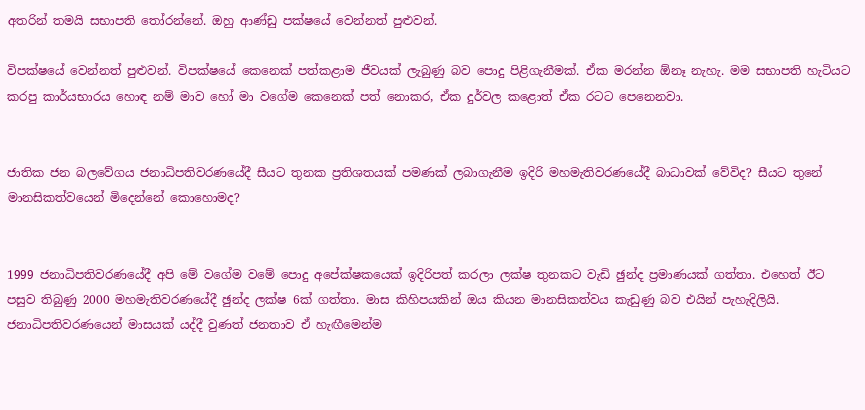අතරින් තමයි සභාපති තෝරන්නේ. ඔහු ආණ්ඩු පක්ෂයේ වෙන්නත් පුළුවන්.

විපක්ෂයේ වෙන්නත් පුළුවන්. විපක්ෂයේ කෙනෙක් පත්කළාම ජීවයක් ලැබුණු බව පොදු පිළිගැනීමක්. ඒක මරන්න ඕනෑ නැහැ. මම සභාපති හැටියට කරපු කාර්යභාරය හොඳ නම් මාව හෝ මා වගේම කෙනෙක් පත් නොකර, ඒක දුර්වල කළොත් ඒක රටට පෙනෙනවා.


ජාතික ජන බලවේගය ජනාධිපතිවරණයේදී සීයට තුනක ප්‍රතිශතයක් පමණක් ලබාගැනීම ඉදිරි මහමැතිවරණයේදී බාධාවක් වේවිද? සීයට තුනේ මානසිකත්වයෙන් මිදෙන්නේ කොහොමද?


1999 ජනාධිපතිවරණයේදී අපි මේ වගේම වමේ පොදු අපේක්ෂකයෙක් ඉදිරිපත් කරලා ලක්ෂ තුනකට වැඩි ඡුන්ද ප්‍රමාණයක් ගත්තා. එහෙත් ඊට පසුව තිබුණු 2000 මහමැතිවරණයේදී ඡුන්ද ලක්ෂ 6ක් ගත්තා. මාස කිහිපයකින් ඔය කියන මානසිකත්වය කැඩුණු බව එයින් පැහැදිලියි. ජනාධිපතිවරණයෙන් මාසයක් යද්දී වුණත් ජනතාව ඒ හැඟීමෙන්ම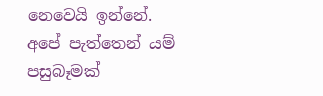නෙවෙයි ඉන්නේ. අපේ පැත්තෙන් යම් පසුබෑමක්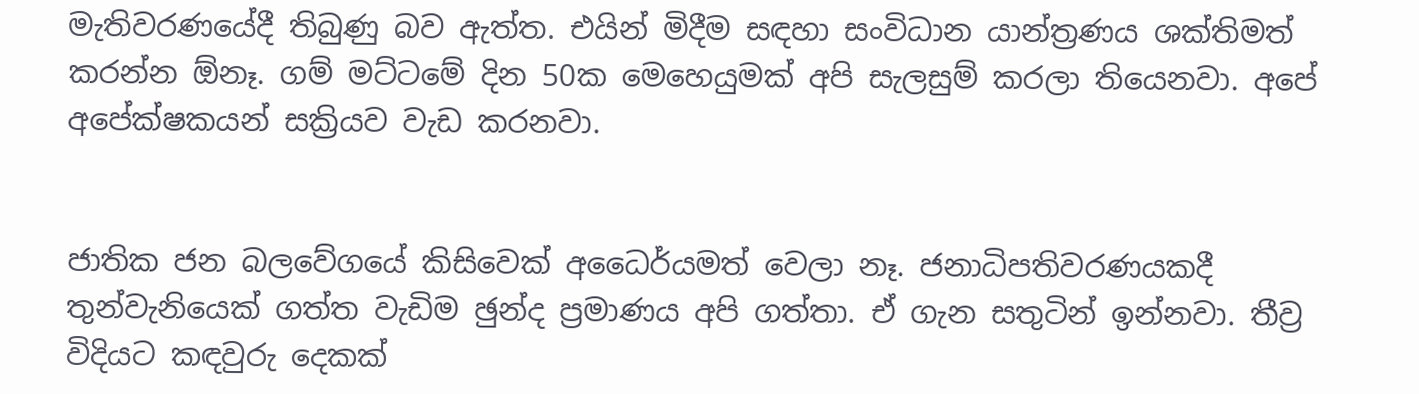මැතිවරණයේදී තිබුණු බව ඇත්ත. එයින් මිදීම සඳහා සංවිධාන යාන්ත්‍රණය ශක්තිමත් කරන්න ඕනෑ. ගම් මට්ටමේ දින 50ක මෙහෙයුමක් අපි සැලසුම් කරලා තියෙනවා. අපේ අපේක්ෂකයන් සක්‍රියව වැඩ කරනවා.


ජාතික ජන බලවේගයේ කිසිවෙක් අධෛර්යමත් වෙලා නෑ. ජනාධිපතිවරණයකදී තුන්වැනියෙක් ගත්ත වැඩිම ඡුන්ද ප්‍රමාණය අපි ගත්තා. ඒ ගැන සතුටින් ඉන්නවා. තීව්‍ර විදියට කඳවුරු දෙකක්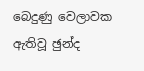බෙදුණු වෙලාවක ඇතිවූ ඡුන්ද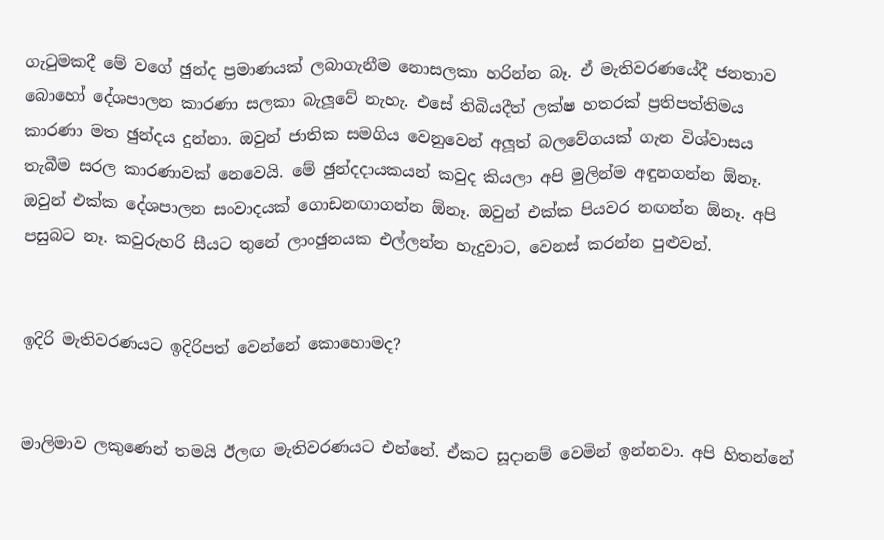ගැටුමකදී මේ වගේ ඡුන්ද ප්‍රමාණයක් ලබාගැනීම නොසලකා හරින්න බෑ. ඒ මැතිවරණයේදී ජනතාව බොහෝ දේශපාලන කාරණා සලකා බැලූවේ නැහැ. එසේ තිබියදීත් ලක්ෂ හතරක් ප්‍රතිපත්තිමය කාරණා මත ඡුන්දය දුන්නා. ඔවුන් ජාතික සමගිය වෙනුවෙන් අලූත් බලවේගයක් ගැන විශ්වාසය තැබීම සරල කාරණාවක් නෙවෙයි. මේ ඡුන්දදායකයන් කවුද කියලා අපි මුලින්ම අඳුනගන්න ඕනෑ. ඔවුන් එක්ක දේශපාලන සංවාදයක් ගොඩනඟාගන්න ඕනෑ. ඔවුන් එක්ක පියවර නඟන්න ඕනෑ. අපි පසුබට නෑ. කවුරුහරි සීයට තුනේ ලාංඡුනයක එල්ලන්න හැදුවාට, වෙනස් කරන්න පුළුවන්.


ඉදිරි මැතිවරණයට ඉදිරිපත් වෙන්නේ කොහොමද?


මාලිමාව ලකුණෙන් තමයි ඊලඟ මැතිවරණයට එන්නේ. ඒකට සූදානම් වෙමින් ඉන්නවා. අපි හිතන්නේ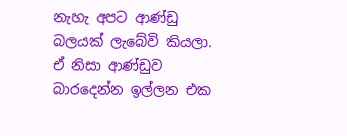නැහැ අපට ආණ්ඩු බලයක් ලැබේවි කියලා. ඒ නිසා ආණ්ඩුව බාරදෙන්න ඉල්ලන එක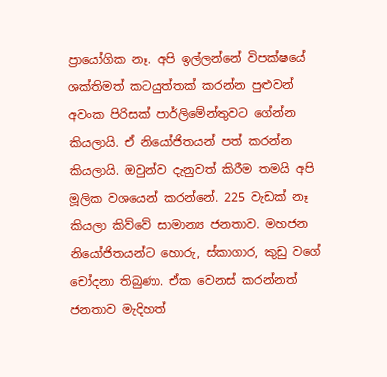ප්‍රායෝගික නෑ. අපි ඉල්ලන්නේ විපක්ෂයේ ශක්තිමත් කටයුත්තක් කරන්න පුළුවන් අවංක පිරිසක් පාර්ලිමේන්තුවට ගේන්න කියලායි. ඒ නියෝජිතයන් පත් කරන්න කියලායි. ඔවුන්ව දැනුවත් කිරීම තමයි අපි මූලික වශයෙන් කරන්නේ. 225 වැඩක් නෑ කියලා කිව්වේ සාමාන්‍ය ජනතාව. මහජන නියෝජිතයන්ට හොරු, ස්කාගාර, කුඩු වගේ චෝදනා තිබුණා. ඒක වෙනස් කරන්නත් ජනතාව මැදිහත්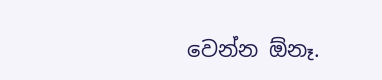වෙන්න ඕනෑ.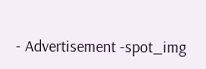- Advertisement -spot_img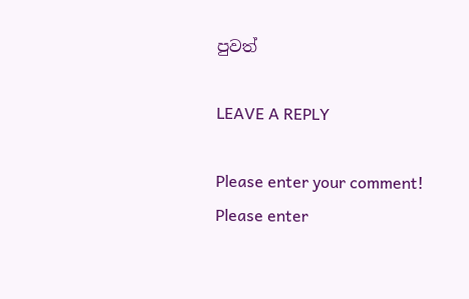පුවත්

LEAVE A REPLY

Please enter your comment!
Please enter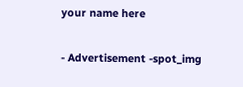your name here

- Advertisement -spot_img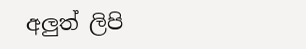අලුත් ලිපි